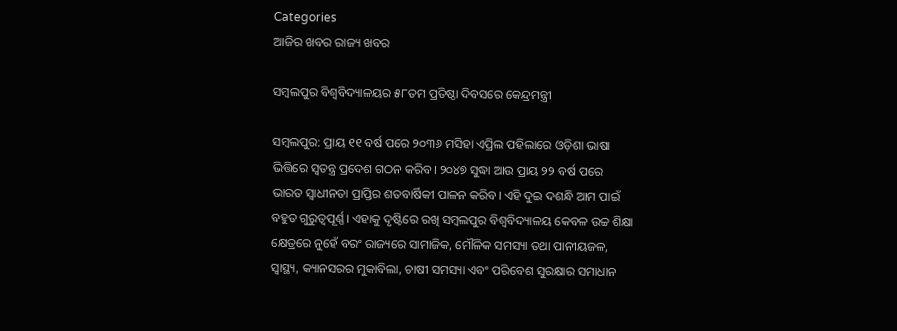Categories
ଆଜିର ଖବର ରାଜ୍ୟ ଖବର

ସମ୍ବଲପୁର ବିଶ୍ୱବିଦ୍ୟାଳୟର ୫୮ତମ ପ୍ରତିଷ୍ଠା ଦିବସରେ କେନ୍ଦ୍ରମନ୍ତ୍ରୀ

ସମ୍ବଲପୁର: ପ୍ରାୟ ୧୧ ବର୍ଷ ପରେ ୨୦୩୬ ମସିହା ଏପ୍ରିଲ ପହିଲାରେ ଓଡ଼ିଶା ଭାଷା ଭିତ୍ତିରେ ସ୍ୱତନ୍ତ୍ର ପ୍ରଦେଶ ଗଠନ କରିବ। ୨୦୪୭ ସୁଦ୍ଧା ଆଉ ପ୍ରାୟ ୨୨ ବର୍ଷ ପରେ ଭାରତ ସ୍ୱାଧୀନତା ପ୍ରାପ୍ତିର ଶତବାର୍ଷିକୀ ପାଳନ କରିବ। ଏହି ଦୁଇ ଦଶନ୍ଧି ଆମ ପାଇଁ ବହୁତ ଗୁରୁତ୍ୱପୂର୍ଣ୍ଣ। ଏହାକୁ ଦୃଷ୍ଟିରେ ରଖି ସମ୍ବଲପୁର ବିଶ୍ୱବିଦ୍ୟାଳୟ କେବଳ ଉଚ୍ଚ ଶିକ୍ଷା କ୍ଷେତ୍ରରେ ନୁହେଁ ବରଂ ରାଜ୍ୟରେ ସାମାଜିକ, ମୌଳିକ ସମସ୍ୟା ତଥା ପାନୀୟଜଳ, ସ୍ୱାସ୍ଥ୍ୟ, କ୍ୟାନସରର ମୁକାବିଲା, ଚାଷୀ ସମସ୍ୟା ଏବଂ ପରିବେଶ ସୁରକ୍ଷାର ସମାଧାନ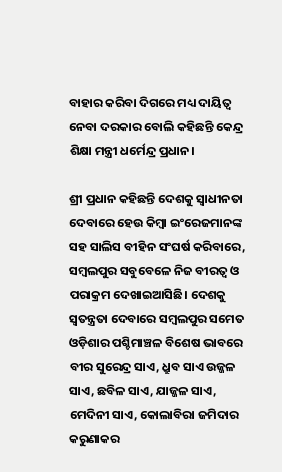ବାହାର କରିବା ଦିଗରେ ମଧ୍ୟ ଦାୟିତ୍ୱ ନେବା ଦରକାର ବୋଲି କହିଛନ୍ତି କେନ୍ଦ୍ର ଶିକ୍ଷା ମନ୍ତ୍ରୀ ଧର୍ମେନ୍ଦ୍ର ପ୍ରଧାନ।

ଶ୍ରୀ ପ୍ରଧାନ କହିଛନ୍ତି ଦେଶକୁ ସ୍ୱାଧୀନତା ଦେବାରେ ହେଉ କିମ୍ବା ଇଂରେଜମାନଙ୍କ ସହ ସାଲିସ ବୀହିନ ସଂଘର୍ଷ କରିବାରେ, ସମ୍ବଲପୁର ସବୁବେଳେ ନିଜ ବୀରତ୍ୱ ଓ ପରାକ୍ରମ ଦେଖାଇଆସିଛି। ଦେଶକୁ ସ୍ୱତନ୍ତ୍ରତା ଦେବାରେ ସମ୍ବଲପୁର ସମେତ ଓଡ଼ିଶାର ପଶ୍ଚିମାଞ୍ଚଳ ବିଶେଷ ଭାବରେ ବୀର ସୁରେନ୍ଦ୍ର ସାଏ, ଧ୍ରୁବ ସାଏ ଉଜ୍ଜଳ ସାଏ, ଛବିଳ ସାଏ, ଯାଜ୍ଜଳ ସାଏ, ମେଦିନୀ ସାଏ, କୋଲାବିରା ଜମିଦାର କରୁଣାକର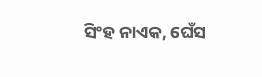ସିଂହ ନାଏକ, ଘେଁସ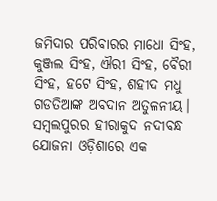ଜମିଦାର ପରିବାରର ମାଧୋ ସିଂହ, କୁଞ୍ଜଲ ସିଂହ, ଐରୀ ସିଂହ, ବୈରୀ ସିଂହ, ହଟେ ସିଂହ, ଶହୀଦ ମଧୁ ଗଡତିଆଙ୍କ ଅବଦାନ ଅତୁଳନୀୟ। ସମ୍ବଲପୁରର ହୀରାକୁଦ ନଦୀବନ୍ଧ ଯୋଜନା ଓଡ଼ିଶାରେ ଏକ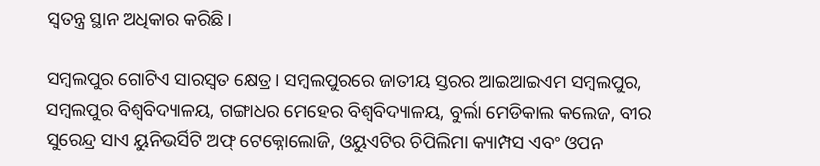ସ୍ୱତନ୍ତ୍ର ସ୍ଥାନ ଅଧିକାର କରିଛି।

ସମ୍ବଲପୁର ଗୋଟିଏ ସାରସ୍ୱତ କ୍ଷେତ୍ର। ସମ୍ବଲପୁରରେ ଜାତୀୟ ସ୍ତରର ଆଇଆଇଏମ ସମ୍ବଲପୁର, ସମ୍ବଲପୁର ବିଶ୍ୱବିଦ୍ୟାଳୟ, ଗଙ୍ଗାଧର ମେହେର ବିଶ୍ୱବିଦ୍ୟାଳୟ, ବୁର୍ଲା ମେଡିକାଲ କଲେଜ, ବୀର ସୁରେନ୍ଦ୍ର ସାଏ ୟୁନିଭର୍ସିଟି ଅଫ୍ ଟେକ୍ନୋଲୋଜି, ଓୟୁଏଟିର ଚିପିଲିମା କ୍ୟାମ୍ପସ ଏବଂ ଓପନ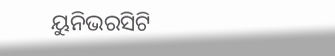ୟୁନିଭରସିଟି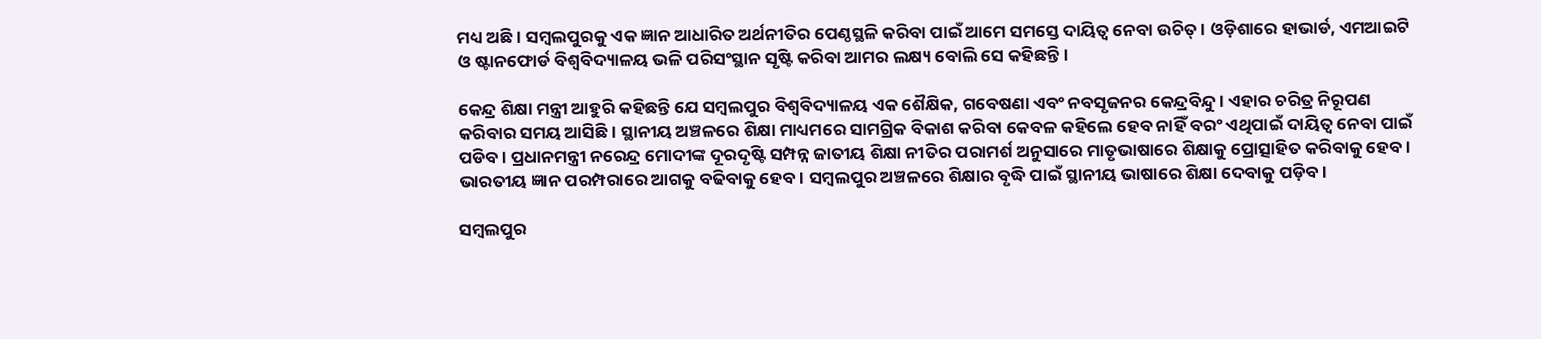ମଧ୍ୟ ଅଛି। ସମ୍ବଲପୁରକୁ ଏକ ଜ୍ଞାନ ଆଧାରିତ ଅର୍ଥନୀତିର ପେଣ୍ଠସ୍ଥଳି କରିବା ପାଇଁ ଆମେ ସମସ୍ତେ ଦାୟିତ୍ୱ ନେବା ଉଚିତ୍। ଓଡ଼ିଶାରେ ହାଭାର୍ଡ, ଏମଆଇଟି ଓ ଷ୍ଟାନଫୋର୍ଡ ବିଶ୍ୱବିଦ୍ୟାଳୟ ଭଳି ପରିସଂସ୍ଥାନ ସୃଷ୍ଟି କରିବା ଆମର ଲକ୍ଷ୍ୟ ବୋଲି ସେ କହିଛନ୍ତି।

କେନ୍ଦ୍ର ଶିକ୍ଷା ମନ୍ତ୍ରୀ ଆହୁରି କହିଛନ୍ତି ଯେ ସମ୍ବଲପୁର ବିଶ୍ୱବିଦ୍ୟାଳୟ ଏକ ଶୈକ୍ଷିକ, ଗବେଷଣା ଏବଂ ନବସୃଜନର କେନ୍ଦ୍ରବିନ୍ଦୁ। ଏହାର ଚରିତ୍ର ନିରୂପଣ କରିବାର ସମୟ ଆସିଛି। ସ୍ଥାନୀୟ ଅଞ୍ଚଳରେ ଶିକ୍ଷା ମାଧ୍ୟମରେ ସାମଗ୍ରିକ ବିକାଶ କରିବା କେବଳ କହିଲେ ହେବ ନାହିଁ ବରଂ ଏଥିପାଇଁ ଦାୟିତ୍ୱ ନେବା ପାଇଁ ପଡିବ। ପ୍ରଧାନମନ୍ତ୍ରୀ ନରେନ୍ଦ୍ର ମୋଦୀଙ୍କ ଦୂରଦୃଷ୍ଟି ସମ୍ପନ୍ନ ଜାତୀୟ ଶିକ୍ଷା ନୀତିର ପରାମର୍ଶ ଅନୁସାରେ ମାତୃଭାଷାରେ ଶିକ୍ଷାକୁ ପ୍ରୋତ୍ସାହିତ କରିବାକୁ ହେବ । ଭାରତୀୟ ଜ୍ଞାନ ପରମ୍ପରାରେ ଆଗକୁ ବଢିବାକୁ ହେବ। ସମ୍ବଲପୁର ଅଞ୍ଚଳରେ ଶିକ୍ଷାର ବୃଦ୍ଧି ପାଇଁ ସ୍ଥାନୀୟ ଭାଷାରେ ଶିକ୍ଷା ଦେବାକୁ ପଡ଼ିବ।

ସମ୍ବଲପୁର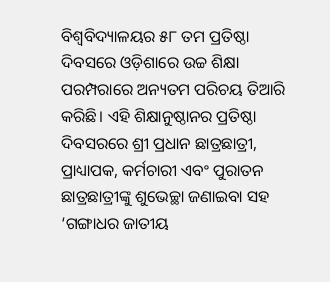ବିଶ୍ଵବିଦ୍ୟାଳୟର ୫୮ ତମ ପ୍ରତିଷ୍ଠା ଦିବସରେ ଓଡ଼ିଶାରେ ଉଚ୍ଚ ଶିକ୍ଷା ପରମ୍ପରାରେ ଅନ୍ୟତମ ପରିଚୟ ତିଆରି କରିଛି। ଏହି ଶିକ୍ଷାନୁଷ୍ଠାନର ପ୍ରତିଷ୍ଠା ଦିବସରରେ ଶ୍ରୀ ପ୍ରଧାନ ଛାତ୍ରଛାତ୍ରୀ, ପ୍ରାଧ୍ୟାପକ, କର୍ମଚାରୀ ଏବଂ ପୁରାତନ ଛାତ୍ରଛାତ୍ରୀଙ୍କୁ ଶୁଭେଚ୍ଛା ଜଣାଇବା ସହ ‘ଗଙ୍ଗାଧର ଜାତୀୟ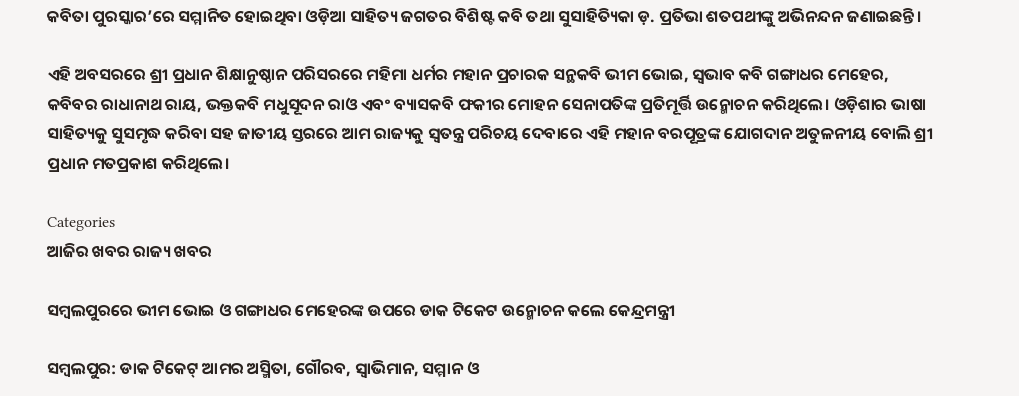କବିତା ପୁରସ୍କାର’ରେ ସମ୍ମାନିତ ହୋଇଥିବା ଓଡ଼ିଆ ସାହିତ୍ୟ ଜଗତର ବିଶିଷ୍ଟ କବି ତଥା ସୁସାହିତ୍ୟିକା ଡ଼. ପ୍ରତିଭା ଶତପଥୀଙ୍କୁ ଅଭିନନ୍ଦନ ଜଣାଇଛନ୍ତି।

ଏହି ଅବସରରେ ଶ୍ରୀ ପ୍ରଧାନ ଶିକ୍ଷାନୁଷ୍ଠାନ ପରିସରରେ ମହିମା ଧର୍ମର ମହାନ ପ୍ରଚାରକ ସନ୍ଥକବି ଭୀମ ଭୋଇ, ସ୍ୱଭାବ କବି ଗଙ୍ଗାଧର ମେହେର, କବିବର ରାଧାନାଥ ରାୟ, ଭକ୍ତକବି ମଧୁସୂଦନ ରାଓ ଏବଂ ବ୍ୟାସକବି ଫକୀର ମୋହନ ସେନାପତିଙ୍କ ପ୍ରତିମୂର୍ତ୍ତି ଉନ୍ମୋଚନ କରିଥିଲେ। ଓଡ଼ିଶାର ଭାଷା ସାହିତ୍ୟକୁ ସୁସମୃଦ୍ଧ କରିବା ସହ ଜାତୀୟ ସ୍ତରରେ ଆମ ରାଜ୍ୟକୁ ସ୍ୱତନ୍ତ୍ର ପରିଚୟ ଦେବାରେ ଏହି ମହାନ ବରପୂତ୍ରଙ୍କ ଯୋଗଦାନ ଅତୁଳନୀୟ ବୋଲି ଶ୍ରୀ ପ୍ରଧାନ ମତପ୍ରକାଶ କରିଥିଲେ।

Categories
ଆଜିର ଖବର ରାଜ୍ୟ ଖବର

ସମ୍ବଲପୁରରେ ଭୀମ ଭୋଇ ଓ ଗଙ୍ଗାଧର ମେହେରଙ୍କ ଉପରେ ଡାକ ଟିକେଟ ଉନ୍ମୋଚନ କଲେ କେନ୍ଦ୍ରମନ୍ତ୍ରୀ

ସମ୍ବଲପୁର: ଡାକ ଟିକେଟ୍ ଆମର ଅସ୍ମିତା, ଗୌରବ, ସ୍ୱାଭିମାନ, ସମ୍ମାନ ଓ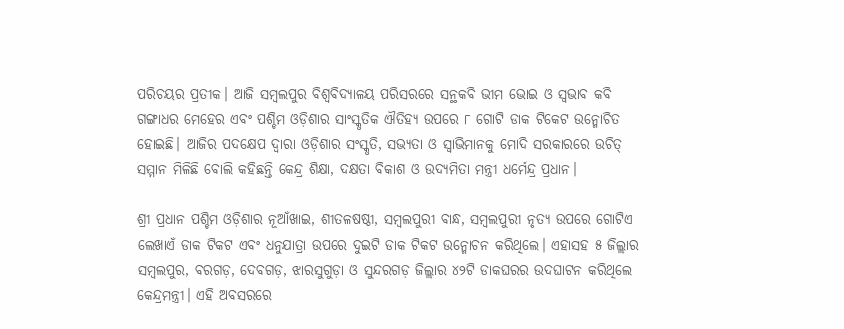ପରିଚୟର ପ୍ରତୀକ। ଆଜି ସମ୍ବଲପୁର ବିଶ୍ୱବିଦ୍ୟାଳୟ ପରିସରରେ ସନ୍ଥକବି ଭୀମ ଭୋଇ ଓ ସ୍ୱଭାବ କବି ଗଙ୍ଗାଧର ମେହେର ଏବଂ ପଶ୍ଚିମ ଓଡ଼ିଶାର ସାଂସ୍କୃତିକ ଐତିହ୍ୟ ଉପରେ ୮ ଗୋଟି ଡାକ ଟିକେଟ ଉନ୍ମୋଚିତ ହୋଇଛି। ଆଜିର ପଦକ୍ଷେପ ଦ୍ୱାରା ଓଡ଼ିଶାର ସଂସ୍କୃତି, ସଭ୍ୟତା ଓ ସ୍ୱାଭିମାନକୁ ମୋଦି ସରକାରରେ ଉଚିତ୍ ସମ୍ମାନ ମିଳିଛି ବୋଲି କହିଛନ୍ତି କେନ୍ଦ୍ର ଶିକ୍ଷା, ଦକ୍ଷତା ବିକାଶ ଓ ଉଦ୍ୟମିତା ମନ୍ତ୍ରୀ ଧର୍ମେନ୍ଦ୍ର ପ୍ରଧାନ।

ଶ୍ରୀ ପ୍ରଧାନ ପଶ୍ଚିମ ଓଡ଼ିଶାର ନୂଆଁଖାଇ, ଶୀତଳଷଷ୍ଠୀ, ସମ୍ବଲପୁରୀ ବାନ୍ଧ, ସମ୍ବଲପୁରୀ ନୃତ୍ୟ ଉପରେ ଗୋଟିଏ ଲେଖାଏଁ ଡାକ ଟିକଟ ଏବଂ ଧନୁଯାତ୍ରା ଉପରେ ଦୁଇଟି ଡାକ ଟିକଟ ଉନ୍ମୋଚନ କରିଥିଲେ। ଏହାସହ ୫ ଜିଲ୍ଲାର ସମ୍ବଲପୁର, ବରଗଡ଼, ଦେବଗଡ଼, ଝାରସୁଗୁଡ଼ା ଓ ସୁନ୍ଦରଗଡ଼ ଜିଲ୍ଲାର ୪୨ଟି ଡାକଘରର ଉଦଘାଟନ କରିଥିଲେ କେନ୍ଦ୍ରମନ୍ତ୍ରୀ। ଏହି ଅବସରରେ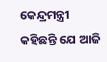କେନ୍ଦ୍ରମନ୍ତ୍ରୀ କହିଛନ୍ତି ଯେ ଆଜି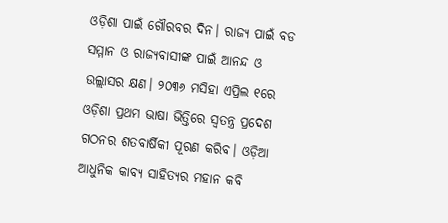ଓଡ଼ିଶା ପାଇଁ ଗୌରବର ଦିନ। ରାଜ୍ୟ ପାଇଁ ବଡ ସମ୍ମାନ ଓ ରାଜ୍ୟବାସୀଙ୍କ ପାଇଁ ଆନନ୍ଦ ଓ ଉଲ୍ଲାସର କ୍ଷଣ। ୨୦୩୬ ମସିହା ଏପ୍ରିଲ ୧ରେ ଓଡ଼ିଶା ପ୍ରଥମ ଭାଷା ଭିତ୍ତିରେ ସ୍ୱତନ୍ତ୍ର ପ୍ରଦେଶ ଗଠନର ଶତବାର୍ଷିକୀ ପୂରଣ କରିବ। ଓଡ଼ିଆ ଆଧୁନିକ କାବ୍ୟ ସାହିତ୍ୟର ମହାନ କବି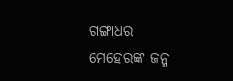ଗଙ୍ଗାଧର ମେହେରଙ୍କ ଜନ୍ମ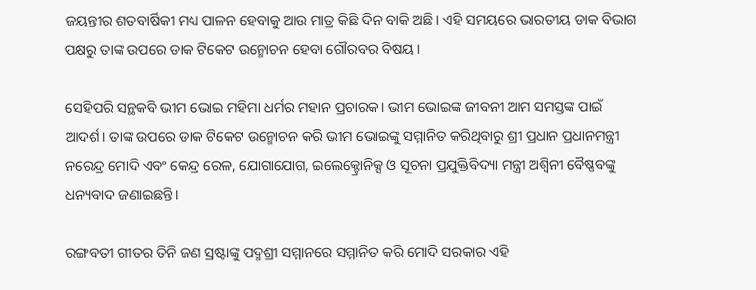ଜୟନ୍ତୀର ଶତବାର୍ଷିକୀ ମଧ୍ୟ ପାଳନ ହେବାକୁ ଆଉ ମାତ୍ର କିଛି ଦିନ ବାକି ଅଛି। ଏହି ସମୟରେ ଭାରତୀୟ ଡାକ ବିଭାଗ ପକ୍ଷରୁ ତାଙ୍କ ଉପରେ ଡାକ ଟିକେଟ ଉନ୍ମୋଚନ ହେବା ଗୌରବର ବିଷୟ।

ସେହିପରି ସନ୍ଥକବି ଭୀମ ଭୋଇ ମହିମା ଧର୍ମର ମହାନ ପ୍ରଚାରକ। ଭୀମ ଭୋଇଙ୍କ ଜୀବନୀ ଆମ ସମସ୍ତଙ୍କ ପାଇଁ ଆଦର୍ଶ। ତାଙ୍କ ଉପରେ ଡାକ ଟିକେଟ ଉନ୍ମୋଚନ କରି ଭୀମ ଭୋଇଙ୍କୁ ସମ୍ମାନିତ କରିଥିବାରୁ ଶ୍ରୀ ପ୍ରଧାନ ପ୍ରଧାନମନ୍ତ୍ରୀ ନରେନ୍ଦ୍ର ମୋଦି ଏବଂ କେନ୍ଦ୍ର ରେଳ, ଯୋଗାଯୋଗ, ଇଲେକ୍ଟ୍ରୋନିକ୍ସ ଓ ସୂଚନା ପ୍ରଯୁକ୍ତିବିଦ୍ୟା ମନ୍ତ୍ରୀ ଅଶ୍ୱିନୀ ବୈଷ୍ଣବଙ୍କୁ ଧନ୍ୟବାଦ ଜଣାଇଛନ୍ତି।

ରଙ୍ଗବତୀ ଗୀତର ତିନି ଜଣ ସ୍ରଷ୍ଟାଙ୍କୁ ପଦ୍ମଶ୍ରୀ ସମ୍ମାନରେ ସମ୍ମାନିତ କରି ମୋଦି ସରକାର ଏହି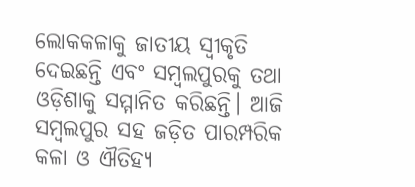ଲୋକକଳାକୁ ଜାତୀୟ ସ୍ୱୀକୃତି ଦେଇଛନ୍ତି ଏବଂ ସମ୍ବଲପୁରକୁ ତଥା ଓଡ଼ିଶାକୁ ସମ୍ମାନିତ କରିଛନ୍ତି। ଆଜି ସମ୍ବଲପୁର ସହ ଜଡ଼ିତ ପାରମ୍ପରିକ କଳା ଓ ଐତିହ୍ୟ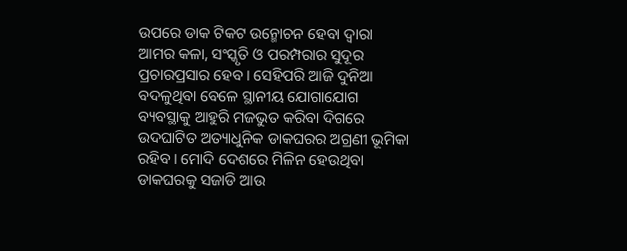ଉପରେ ଡାକ ଟିକଟ ଉନ୍ମୋଚନ ହେବା ଦ୍ୱାରା ଆମର କଳା, ସଂସ୍କୃତି ଓ ପରମ୍ପରାର ସୁଦୂର ପ୍ରଚାରପ୍ରସାର ହେବ। ସେହିପରି ଆଜି ଦୁନିଆ ବଦଳୁଥିବା ବେଳେ ସ୍ଥାନୀୟ ଯୋଗାଯୋଗ ବ୍ୟବସ୍ଥାକୁ ଆହୁରି ମଜଭୁତ କରିବା ଦିଗରେ ଉଦଘାଟିତ ଅତ୍ୟାଧୁନିକ ଡାକଘରର ଅଗ୍ରଣୀ ଭୂମିକା ରହିବ। ମୋଦି ଦେଶରେ ମିଳିନ ହେଉଥିବା ଡାକଘରକୁ ସଜାଡି ଆଉ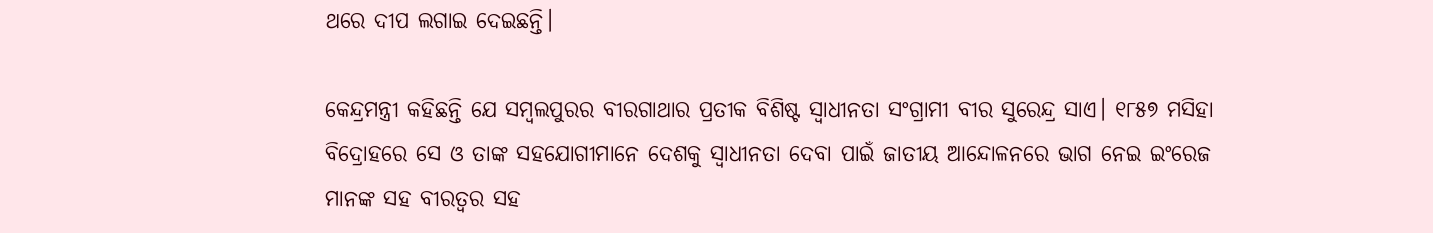ଥରେ ଦୀପ ଲଗାଇ ଦେଇଛନ୍ତି।

କେନ୍ଦ୍ରମନ୍ତ୍ରୀ କହିଛନ୍ତି ଯେ ସମ୍ବଲପୁରର ବୀରଗାଥାର ପ୍ରତୀକ ବିଶିଷ୍ଟ ସ୍ୱାଧୀନତା ସଂଗ୍ରାମୀ ବୀର ସୁରେନ୍ଦ୍ର ସାଏ। ୧୮୫୭ ମସିହା ବିଦ୍ରୋହରେ ସେ ଓ ତାଙ୍କ ସହଯୋଗୀମାନେ ଦେଶକୁ ସ୍ୱାଧୀନତା ଦେବା ପାଇଁ ଜାତୀୟ ଆନ୍ଦୋଳନରେ ଭାଗ ନେଇ ଇଂରେଜ ମାନଙ୍କ ସହ ବୀରତ୍ୱର ସହ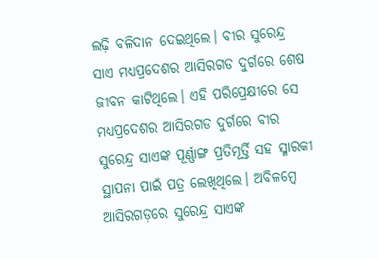ଲଢ଼ି ବଳିଦାନ ଦେଇଥିଲେ। ବୀର ସୁରେନ୍ଦ୍ର ସାଏ ମଧ୍ୟପ୍ରଦେଶର ଆସିରଗଡ ଦୁର୍ଗରେ ଶେଷ ଜୀବନ କାଟିଥିଲେ। ଏହି ପରିପ୍ରେକ୍ଷୀରେ ସେ ମଧ୍ୟପ୍ରଦେଶର ଆସିରଗଡ ଦୁର୍ଗରେ ବୀର ସୁରେନ୍ଦ୍ର ସାଏଙ୍କ ପୂର୍ଣ୍ଣାଙ୍ଗ ପ୍ରତିମୂର୍ତ୍ତି ସହ ସ୍ମାରକୀ ସ୍ଥାପନା ପାଇଁ ପତ୍ର ଲେଖିଥିଲେ। ଅବିଳମ୍ବେ ଆସିରଗଡ଼ରେ ସୁରେନ୍ଦ୍ର ସାଏଙ୍କ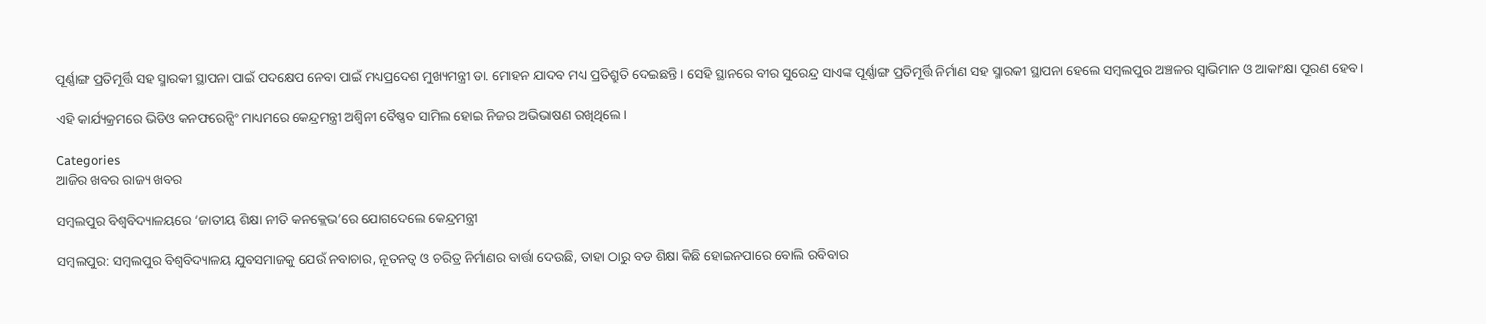ପୂର୍ଣ୍ଣାଙ୍ଗ ପ୍ରତିମୂର୍ତ୍ତି ସହ ସ୍ମାରକୀ ସ୍ଥାପନା ପାଇଁ ପଦକ୍ଷେପ ନେବା ପାଇଁ ମଧ୍ୟପ୍ରଦେଶ ମୁଖ୍ୟମନ୍ତ୍ରୀ ଡା. ମୋହନ ଯାଦବ ମଧ୍ୟ ପ୍ରତିଶ୍ରୁତି ଦେଇଛନ୍ତି। ସେହି ସ୍ଥାନରେ ବୀର ସୁରେନ୍ଦ୍ର ସାଏଙ୍କ ପୂର୍ଣ୍ଣାଙ୍ଗ ପ୍ରତିମୂର୍ତ୍ତି ନିର୍ମାଣ ସହ ସ୍ମାରକୀ ସ୍ଥାପନା ହେଲେ ସମ୍ବଲପୁର ଅଞ୍ଚଳର ସ୍ୱାଭିମାନ ଓ ଆକାଂକ୍ଷା ପୂରଣ ହେବ।

ଏହି କାର୍ଯ୍ୟକ୍ରମରେ ଭିଡିଓ କନଫରେନ୍ସିଂ ମାଧ୍ୟମରେ କେନ୍ଦ୍ରମନ୍ତ୍ରୀ ଅଶ୍ଵିନୀ ବୈଷ୍ଣବ ସାମିଲ ହୋଇ ନିଜର ଅଭିଭାଷଣ ରଖିଥିଲେ।

Categories
ଆଜିର ଖବର ରାଜ୍ୟ ଖବର

ସମ୍ବଲପୁର ବିଶ୍ୱବିଦ୍ୟାଳୟରେ ‘ଜାତୀୟ ଶିକ୍ଷା ନୀତି କନକ୍ଲେଭ’ରେ ଯୋଗଦେଲେ କେନ୍ଦ୍ରମନ୍ତ୍ରୀ

ସମ୍ବଲପୁର: ସମ୍ବଲପୁର ବିଶ୍ୱବିଦ୍ୟାଳୟ ଯୁବସମାଜକୁ ଯେଉଁ ନବାଚାର, ନୂତନତ୍ୱ ଓ ଚରିତ୍ର ନିର୍ମାଣର ବାର୍ତ୍ତା ଦେଉଛି, ତାହା ଠାରୁ ବଡ ଶିକ୍ଷା କିଛି ହୋଇନପାରେ ବୋଲି ରବିବାର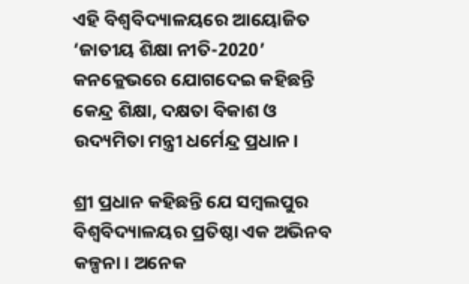ଏହି ବିଶ୍ୱବିଦ୍ୟାଳୟରେ ଆୟୋଜିତ ‘ଜାତୀୟ ଶିକ୍ଷା ନୀତି-2020’ କନକ୍ଲେଭରେ ଯୋଗଦେଇ କହିଛନ୍ତି କେନ୍ଦ୍ର ଶିକ୍ଷା, ଦକ୍ଷତା ବିକାଶ ଓ ଉଦ୍ୟମିତା ମନ୍ତ୍ରୀ ଧର୍ମେନ୍ଦ୍ର ପ୍ରଧାନ।

ଶ୍ରୀ ପ୍ରଧାନ କହିଛନ୍ତି ଯେ ସମ୍ବଲପୁର ବିଶ୍ୱବିଦ୍ୟାଳୟର ପ୍ରତିଷ୍ଠା ଏକ ଅଭିନବ କଳ୍ପନା। ଅନେକ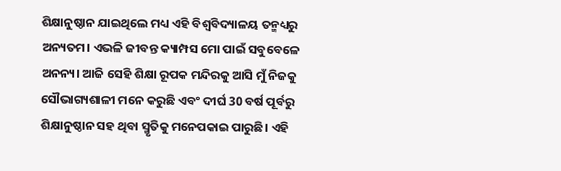ଶିକ୍ଷାନୁଷ୍ଠାନ ଯାଇଥିଲେ ମଧ୍ୟ ଏହି ବିଶ୍ୱବିଦ୍ୟାଳୟ ତନ୍ମଧ୍ୟରୁ ଅନ୍ୟତମ। ଏଭଳି ଜୀବନ୍ତ କ୍ୟାମ୍ପସ ମୋ ପାଇଁ ସବୁବେଳେ ଅନନ୍ୟ। ଆଜି ସେହି ଶିକ୍ଷା ରୂପକ ମନ୍ଦିରକୁ ଆସି ମୁଁ ନିଜକୁ ସୌଭାଗ୍ୟଶାଳୀ ମନେ କରୁଛି ଏବଂ ଦୀର୍ଘ 30 ବର୍ଷ ପୂର୍ବରୁ ଶିକ୍ଷାନୁଷ୍ଠାନ ସହ ଥିବା ସ୍ମୃତିକୁ ମନେପକାଇ ପାରୁଛି। ଏହି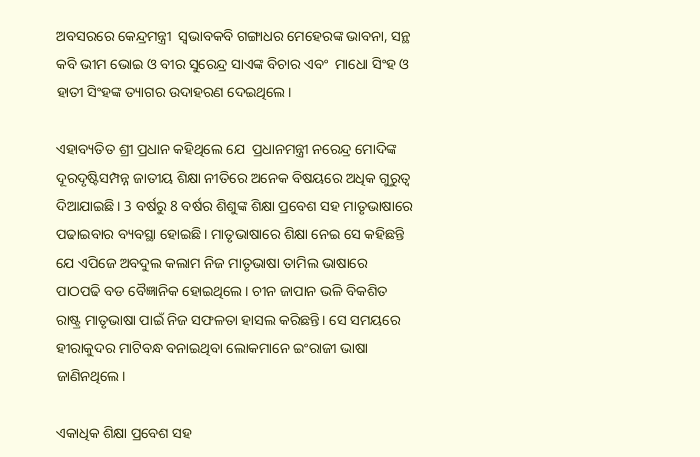ଅବସରରେ କେନ୍ଦ୍ରମନ୍ତ୍ରୀ  ସ୍ୱଭାବକବି ଗଙ୍ଗାଧର ମେହେରଙ୍କ ଭାବନା, ସନ୍ଥ କବି ଭୀମ ଭୋଇ ଓ ବୀର ସୁରେନ୍ଦ୍ର ସାଏଙ୍କ ବିଚାର ଏବଂ  ମାଧୋ ସିଂହ ଓ ହାତୀ ସିଂହଙ୍କ ତ୍ୟାଗର ଉଦାହରଣ ଦେଇଥିଲେ।

ଏହାବ୍ୟତିତ ଶ୍ରୀ ପ୍ରଧାନ କହିଥିଲେ ଯେ  ପ୍ରଧାନମନ୍ତ୍ରୀ ନରେନ୍ଦ୍ର ମୋଦିଙ୍କ ଦୂରଦୃଷ୍ଟିସମ୍ପନ୍ନ ଜାତୀୟ ଶିକ୍ଷା ନୀତିରେ ଅନେକ ବିଷୟରେ ଅଧିକ ଗୁରୁତ୍ୱ ଦିଆଯାଇଛି। 3 ବର୍ଷରୁ 8 ବର୍ଷର ଶିଶୁଙ୍କ ଶିକ୍ଷା ପ୍ରବେଶ ସହ ମାତୃଭାଷାରେ ପଢାଇବାର ବ୍ୟବସ୍ଥା ହୋଇଛି। ମାତୃଭାଷାରେ ଶିକ୍ଷା ନେଇ ସେ କହିଛନ୍ତି ଯେ ଏପିଜେ ଅବଦୁଲ କଲାମ ନିଜ ମାତୃଭାଷା ତାମିଲ ଭାଷାରେ ପାଠପଢି ବଡ ବୈଜ୍ଞାନିକ ହୋଇଥିଲେ। ଚୀନ ଜାପାନ ଭଳି ବିକଶିତ ରାଷ୍ଟ୍ର ମାତୃଭାଷା ପାଇଁ ନିଜ ସଫଳତା ହାସଲ କରିଛନ୍ତି। ସେ ସମୟରେ ହୀରାକୁଦର ମାଟିବନ୍ଧ ବନାଇଥିବା ଲୋକମାନେ ଇଂରାଜୀ ଭାଷା ଜାଣିନଥିଲେ।

ଏକାଧିକ ଶିକ୍ଷା ପ୍ରବେଶ ସହ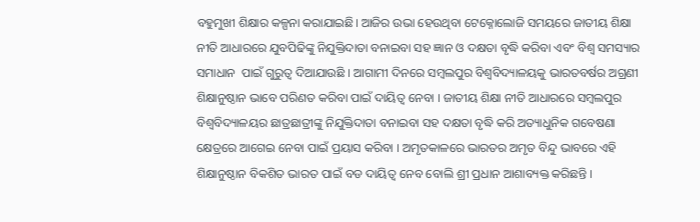ବହୁମୁଖୀ ଶିକ୍ଷାର କଳ୍ପନା କରାଯାଇଛି। ଆଜିର ଉଭା ହେଉଥିବା ଟେକ୍ନୋଲୋଜି ସମୟରେ ଜାତୀୟ ଶିକ୍ଷା ନୀତି ଆଧାରରେ ଯୁବପିଢିଙ୍କୁ ନିଯୁକ୍ତିଦାତା ବନାଇବା ସହ ଜ୍ଞାନ ଓ ଦକ୍ଷତା ବୃଦ୍ଧି କରିବା ଏବଂ ବିଶ୍ୱ ସମସ୍ୟାର ସମାଧାନ  ପାଇଁ ଗୁରୁତ୍ୱ ଦିଆଯାଉଛି । ଆଗାମୀ ଦିନରେ ସମ୍ବଲପୁର ବିଶ୍ୱବିଦ୍ୟାଳୟକୁ ଭାରତବର୍ଷର ଅଗ୍ରଣୀ ଶିକ୍ଷାନୁଷ୍ଠାନ ଭାବେ ପରିଣତ କରିବା ପାଇଁ ଦାୟିତ୍ୱ ନେବା । ଜାତୀୟ ଶିକ୍ଷା ନୀତି ଆଧାରରେ ସମ୍ବଲପୁର ବିଶ୍ୱବିଦ୍ୟାଳୟର ଛାତ୍ରଛାତ୍ରୀଙ୍କୁ ନିଯୁକ୍ତିଦାତା ବନାଇବା ସହ ଦକ୍ଷତା ବୃଦ୍ଧି କରି ଅତ୍ୟାଧୁନିକ ଗବେଷଣା କ୍ଷେତ୍ରରେ ଆଗେଇ ନେବା ପାଇଁ ପ୍ରୟାସ କରିବା । ଅମୃତକାଳରେ ଭାରତର ଅମୃତ ବିନ୍ଦୁ ଭାବରେ ଏହି ଶିକ୍ଷାନୁଷ୍ଠାନ ବିକଶିତ ଭାରତ ପାଇଁ ବଡ ଦାୟିତ୍ୱ ନେବ ବୋଲି ଶ୍ରୀ ପ୍ରଧାନ ଆଶାବ୍ୟକ୍ତ କରିଛନ୍ତି ।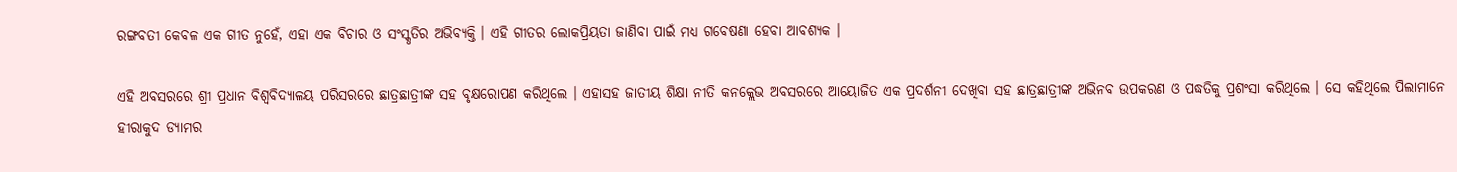ରଙ୍ଗବତୀ କେବଳ ଏକ ଗୀତ ନୁହେଁ, ଏହା ଏକ ବିଚାର ଓ ସଂସ୍କୃତିର ଅଭିବ୍ୟକ୍ତି । ଏହି ଗୀତର ଲୋକପ୍ରିୟତା ଜାଣିବା ପାଇଁ ମଧ୍ୟ ଗବେଷଣା ହେବା ଆବଶ୍ୟକ ।

ଏହି ଅବସରରେ ଶ୍ରୀ ପ୍ରଧାନ ବିଶ୍ୱବିଦ୍ୟାଳୟ ପରିସରରେ ଛାତ୍ରଛାତ୍ରୀଙ୍କ ସହ ବୃକ୍ଷରୋପଣ କରିଥିଲେ । ଏହାସହ ଜାତୀୟ ଶିକ୍ଷା ନୀତି କନକ୍ଲେଭ ଅବସରରେ ଆୟୋଜିତ ଏକ ପ୍ରଦର୍ଶନୀ ଦେଖିବା ସହ ଛାତ୍ରଛାତ୍ରୀଙ୍କ ଅଭିନବ ଉପକରଣ ଓ ପଦ୍ଧତିକୁ ପ୍ରଶଂସା କରିଥିଲେ । ସେ କହିଥିଲେ ପିଲାମାନେ ହୀରାକୁଦ ଡ୍ୟାମର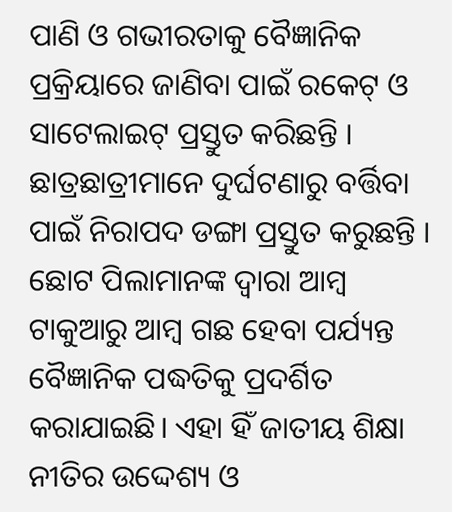ପାଣି ଓ ଗଭୀରତାକୁ ବୈଜ୍ଞାନିକ ପ୍ରକ୍ରିୟାରେ ଜାଣିବା ପାଇଁ ରକେଟ୍ ଓ ସାଟେଲାଇଟ୍ ପ୍ରସ୍ତୁତ କରିଛନ୍ତି । ଛାତ୍ରଛାତ୍ରୀମାନେ ଦୁର୍ଘଟଣାରୁ ବର୍ତ୍ତିବା ପାଇଁ ନିରାପଦ ଡଙ୍ଗା ପ୍ରସ୍ତୁତ କରୁଛନ୍ତି । ଛୋଟ ପିଲାମାନଙ୍କ ଦ୍ୱାରା ଆମ୍ବ ଟାକୁଆରୁ ଆମ୍ବ ଗଛ ହେବା ପର୍ଯ୍ୟନ୍ତ ବୈଜ୍ଞାନିକ ପଦ୍ଧତିକୁ ପ୍ରଦର୍ଶିତ କରାଯାଇଛି। ଏହା ହିଁ ଜାତୀୟ ଶିକ୍ଷା ନୀତିର ଉଦ୍ଦେଶ୍ୟ ଓ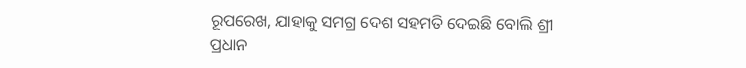ରୂପରେଖ, ଯାହାକୁ ସମଗ୍ର ଦେଶ ସହମତି ଦେଇଛି ବୋଲି ଶ୍ରୀ ପ୍ରଧାନ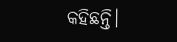କହିଛନ୍ତି।